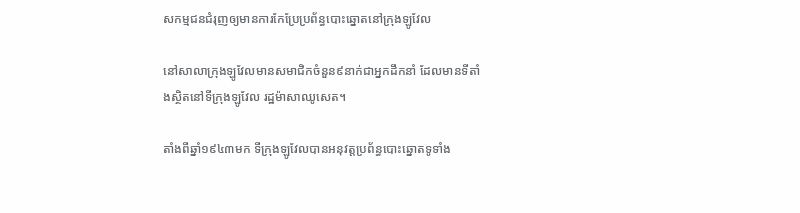សកម្មជនជំរុញឲ្យមានការកែប្រែប្រព័ន្ធបោះឆ្នោតនៅក្រុងឡូវែល

នៅសាលាក្រុងឡូវែលមានសមាជិកចំនួន៩នាក់ជាអ្នកដឹកនាំ ដែលមានទីតាំងស្ថិតនៅទីក្រុងឡូវែល រដ្ឋម៉ាសាឈូសេត។

តាំងពីឆ្នាំ១៩៤៣មក ទីក្រុងឡូវែលបានអនុវត្តប្រព័ន្ធបោះឆ្នោតទូទាំង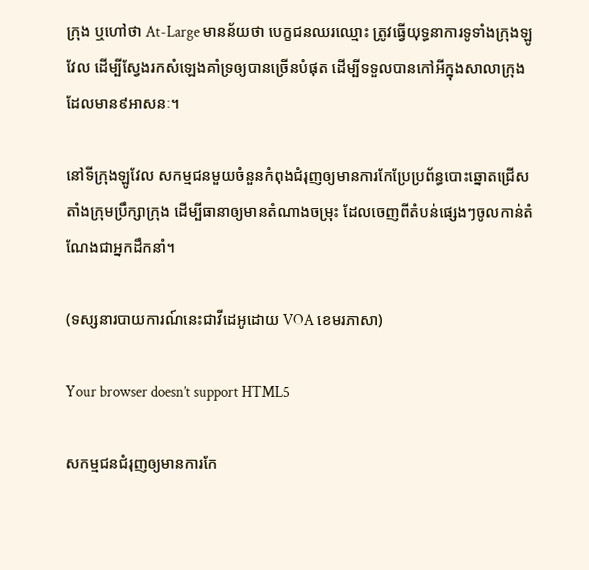ក្រុង ឬហៅថា At-Large មានន័យថា បេក្ខជនឈរឈ្មោះ ត្រូវធ្វើយុទ្ធនាការទូទាំងក្រុងឡូវែល ដើម្បីស្វែងរកសំឡេងគាំទ្រឲ្យបានច្រើនបំផុត ដើម្បីទទួលបានកៅអីក្នុងសាលាក្រុង ដែលមាន៩អាសនៈ។

នៅទីក្រុងឡូវែល សកម្មជនមួយចំនួនកំពុងជំរុញឲ្យមានការកែប្រែប្រព័ន្ធបោះឆ្នោតជ្រើសតាំងក្រុមប្រឹក្សាក្រុង ដើម្បីធានាឲ្យមានតំណាងចម្រុះ ដែលចេញពីតំបន់ផ្សេងៗចូលកាន់តំណែងជាអ្នកដឹកនាំ។

(ទស្សនារបាយការណ៍នេះជាវីដេអូដោយ VOA ខេមរភាសា)

Your browser doesn’t support HTML5

សកម្មជនជំរុញឲ្យមានការកែ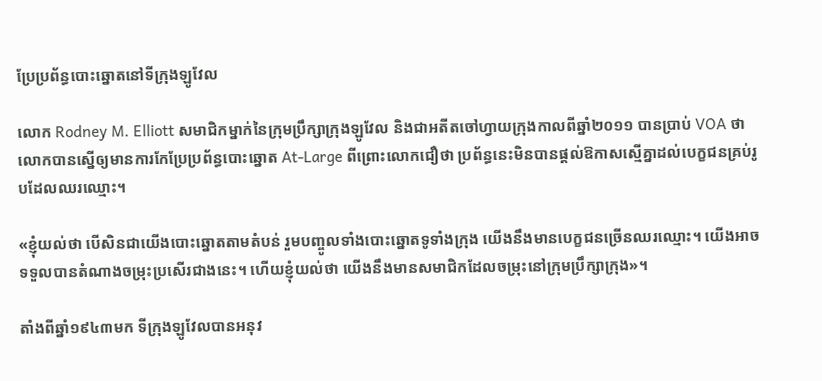ប្រែប្រព័ន្ធបោះឆ្នោតនៅទីក្រុងឡូវែល

លោក Rodney M. Elliott សមាជិកម្នាក់នៃក្រុមប្រឹក្សាក្រុងឡូវែល និងជាអតីតចៅហ្វាយក្រុងកាលពីឆ្នាំ២០១១ បានប្រាប់ VOA ថា លោកបានស្នើឲ្យមានការកែប្រែប្រព័ន្ធបោះឆ្នោត At-Large ពីព្រោះលោកជឿថា ប្រព័ន្ធនេះមិនបានផ្តល់ឱកាសស្មើគ្នាដល់បេក្ខជនគ្រប់រូបដែលឈរឈ្មោះ។

«ខ្ញុំយល់ថា បើសិនជាយើងបោះឆ្នោតតាមតំបន់ រួមបញ្ចូលទាំងបោះឆ្នោតទូទាំងក្រុង យើងនឹងមានបេក្ខជនច្រើនឈរឈ្មោះ។ យើងអាចទទួលបានតំណាងចម្រុះប្រសើរជាងនេះ។ ហើយខ្ញុំយល់ថា យើងនឹងមានសមាជិកដែលចម្រុះនៅក្រុមប្រឹក្សាក្រុង»។

តាំងពីឆ្នាំ១៩៤៣មក ទីក្រុងឡូវែលបានអនុវ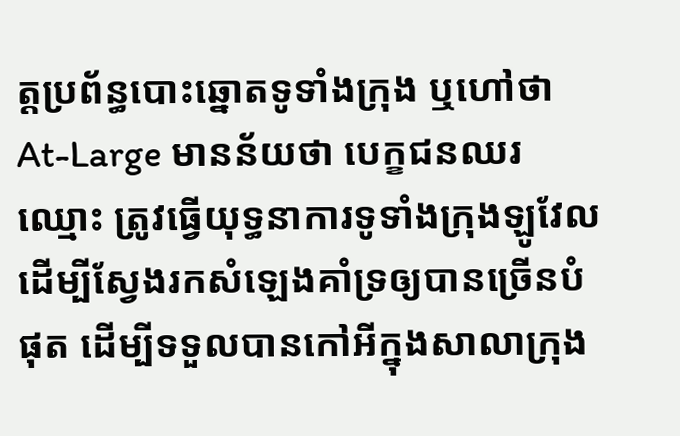ត្តប្រព័ន្ធបោះឆ្នោតទូទាំងក្រុង ឬហៅថា At-Large មានន័យថា បេក្ខជនឈរឈ្មោះ ត្រូវធ្វើយុទ្ធនាការទូទាំងក្រុងឡូវែល ដើម្បីស្វែងរកសំឡេងគាំទ្រឲ្យបានច្រើនបំផុត ដើម្បីទទួលបានកៅអីក្នុងសាលាក្រុង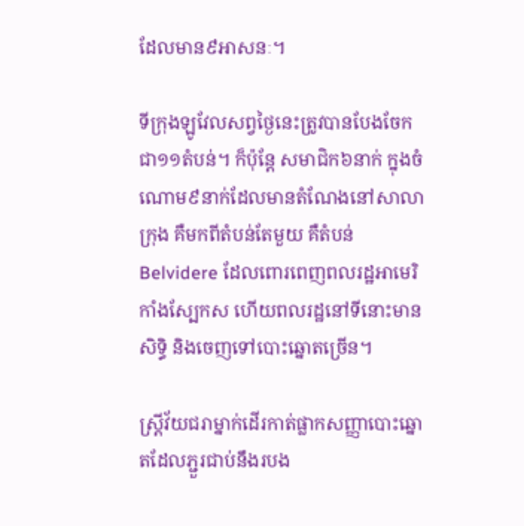ដែលមាន៩អាសនៈ។

ទីក្រុងឡូវែលសព្វថ្ងៃនេះត្រូវបានបែងចែកជា១១តំបន់។ ក៏ប៉ុន្តែ សមាជិក៦នាក់ ក្នុងចំណោម៩នាក់ដែលមានតំណែងនៅសាលាក្រុង គឺមកពីតំបន់តែមួយ គឺតំបន់ Belvidere ដែលពោរពេញពលរដ្ឋអាមេរិកាំងស្បែកស ហើយពលរដ្ឋនៅទីនោះមានសិទ្ធិ និងចេញទៅបោះឆ្នោតច្រើន។

ស្ត្រីវ័យជរាម្នាក់ដើរកាត់ផ្លាកសញ្ញាបោះឆ្នោតដែលភ្ជួរជាប់នឹងរបង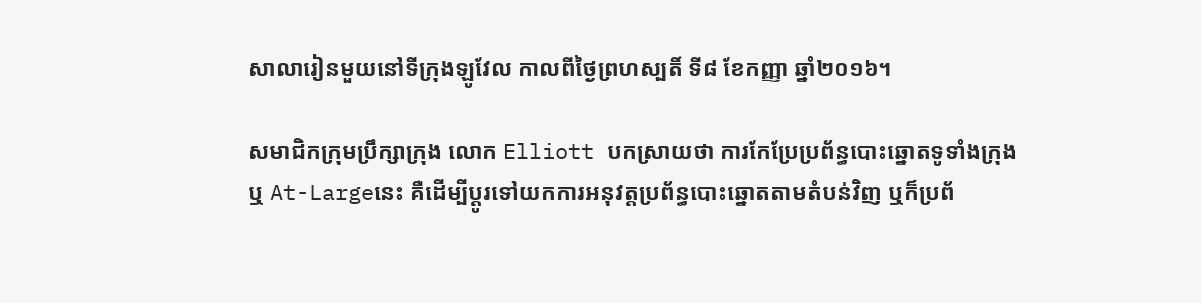សាលារៀនមួយនៅទីក្រុងឡូវែល កាលពីថ្ងៃព្រហស្បតិ៍ ទី៨ ខែកញ្ញា ឆ្នាំ២០១៦។

សមាជិកក្រុមប្រឹក្សាក្រុង លោក Elliott បកស្រាយថា ការកែប្រែប្រព័ន្ធបោះឆ្នោតទូទាំងក្រុង ឬ At-Largeនេះ គឺដើម្បីប្តូរទៅយកការអនុវត្តប្រព័ន្ធបោះឆ្នោតតាមតំបន់វិញ ឬក៏ប្រព័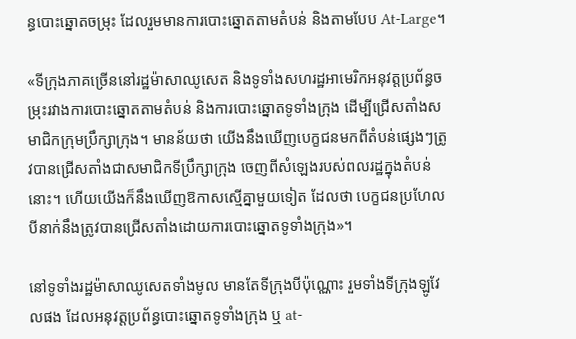ន្ធបោះឆ្នោតចម្រុះ ដែលរួមមានការបោះឆ្នោតតាមតំបន់ និងតាមបែប At-Large។

«ទីក្រុងភាគច្រើននៅរដ្ឋម៉ាសាឈូសេត និងទូទាំងសហរដ្ឋអាមេរិកអនុវត្តប្រព័ន្ធចម្រុះរវាងការបោះឆ្នោតតាមតំបន់ និងការបោះឆ្នោតទូទាំងក្រុង ដើម្បីជ្រើសតាំងសមាជិកក្រុមប្រឹក្សាក្រុង។ មានន័យថា យើងនឹងឃើញបេក្ខជនមកពីតំបន់ផ្សេងៗត្រូវបានជ្រើសតាំងជាសមាជិកទីប្រឹក្សាក្រុង ចេញពីសំឡេងរបស់ពលរដ្ឋក្នុងតំបន់នោះ។ ហើយយើងក៏នឹងឃើញឱកាសស្មើគ្នាមួយទៀត ដែលថា បេក្ខជនប្រហែលបីនាក់នឹងត្រូវបានជ្រើសតាំងដោយការបោះឆ្នោតទូទាំងក្រុង»។

នៅទូទាំងរដ្ឋម៉ាសាឈូសេតទាំងមូល មានតែទីក្រុងបីប៉ុណ្ណោះ រួមទាំងទីក្រុងឡូវែលផង ដែលអនុវត្តប្រព័ន្ធបោះឆ្នោតទូទាំងក្រុង ឬ at-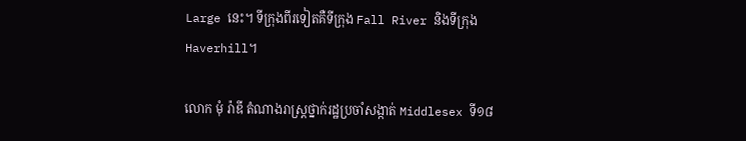Large នេះ។ ទីក្រុងពីរទៀតគឺទីក្រុង Fall River និងទីក្រុង Haverhill។

លោក មុំ រ៉ាឌី តំណាងរាស្ត្រថ្នាក់រដ្ឋប្រចាំសង្កាត់ Middlesex ទី១៨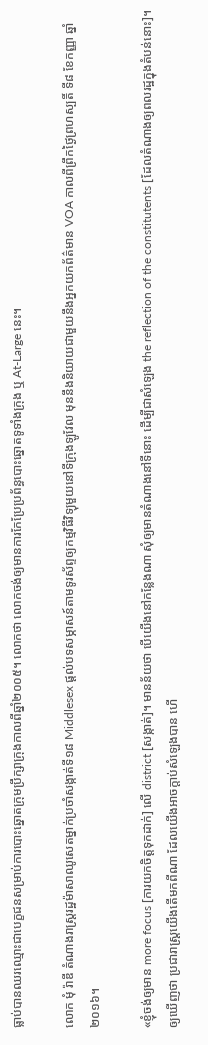ធ្លាប់បានឈរឈ្មោះជាបេក្ខជនសម្រាប់ការបោះឆ្នោតក្រុមប្រឹក្សាក្រុងកាលពីឆ្នាំ២០០៥។ លោកថា លោកចង់ឲ្យមានការកែប្រែប្រព័ន្ធបោះឆ្នោតទូទាំងក្រុង ឬ At-Large នេះ។

លោក មុំ រ៉ាឌី តំណាងរាស្ត្ររដ្ឋម៉ាសាឈូសេតម្នាក់ប្រចាំសង្កាត់ទី១៨ Middlesex ផ្តល់បទសម្ភាសន៍តាមទូរស័ព្ទឲ្យកម្មវិធីវិទ្យុមួយនៅទីក្រុងឡូវែល មុននឹងនិយាយជាមួយនឹងអ្នកយកព័ត៌មាន VOA កាលពីព្រឹកថ្ងៃព្រហស្បតិ៍ ទី៨ ខែកញ្ញា ឆ្នាំ២០១៦។

«ខ្ញុំចង់ឲ្យមាន more focus [ការយកចិត្តទុកដាក់] លើ district [សង្កាត់]។ មានន័យថា បើយើងនៅកន្លែងណា សុំឲ្យមានតំណាងនៅទីនោះ ដើម្បីជាសំឡេង the reflection of the constitutents [ដែលតំណាងឲ្យពលរដ្ឋក្នុងតំបន់នោះ]។ ឲ្យឃើញថា ប្រជារាស្ត្រយើងតើមកពីណា ដែលយើងអាចក្តាប់សំឡេងបាន ហើ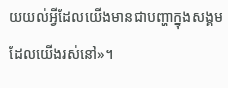យយល់អ្វីដែលយើងមានជាបញ្ហាក្នុងសង្គមដែលយើងរស់នៅ»។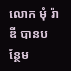លោក មុំ រ៉ាឌី បានបន្ថែម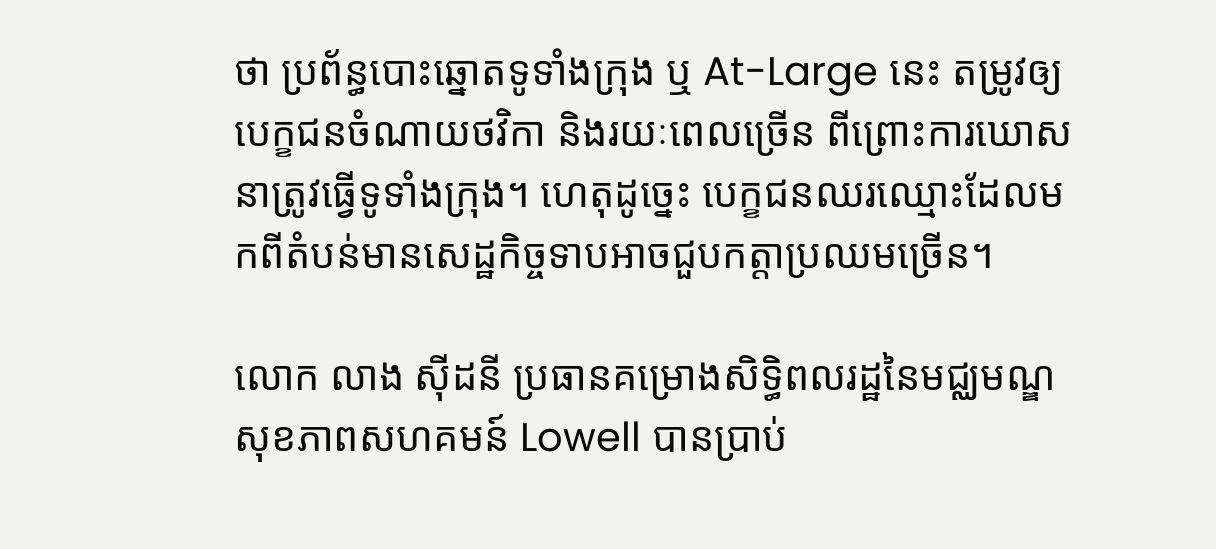ថា ប្រព័ន្ធបោះឆ្នោតទូទាំងក្រុង ឬ At-Large នេះ តម្រូវឲ្យបេក្ខជនចំណាយថវិកា និងរយៈពេលច្រើន ពីព្រោះការឃោសនាត្រូវធ្វើទូទាំងក្រុង។ ហេតុដូច្នេះ បេក្ខជនឈរឈ្មោះដែលមកពីតំបន់មានសេដ្ឋកិច្ចទាបអាចជួបកត្តាប្រឈមច្រើន។

លោក លាង ស៊ីដនី ប្រធានគម្រោងសិទ្ធិពលរដ្ឋនៃមជ្ឈមណ្ឌសុខភាពសហគមន៍ Lowell បានប្រាប់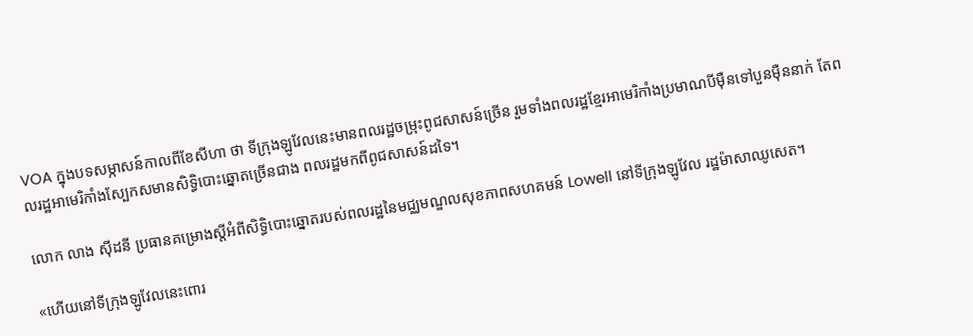VOA ក្នុងបទសម្ភាសន៍កាលពីខែសីហា ថា ទីក្រុងឡូវែលនេះមានពលរដ្ឋចម្រុះពូជសាសន៍ច្រើន រួមទាំងពលរដ្ឋខ្មែរអាមេរិកាំងប្រមាណបីម៉ឺនទៅបួនម៉ឺននាក់ តែពលរដ្ឋអាមេរិកាំងស្បែកសមានសិទ្ធិបោះឆ្នោតច្រើនជាង ពលរដ្ឋមកពីពូជសាសន៍ដទៃ។

លោក លាង ស៊ីដនី ប្រធានគម្រោងស្តីអំពីសិទ្ធិបោះឆ្នោតរបស់ពលរដ្ឋនៃមជ្ឈមណ្ឌលសុខភាពសហគមន៍ Lowell នៅទីក្រុងឡូវែល រដ្ឋម៉ាសាឈូសេត។

«ហើយនៅទីក្រុងឡូវែលនេះពោរ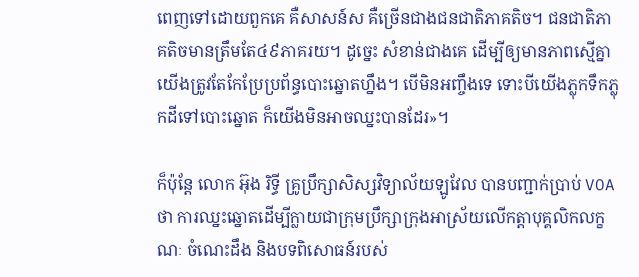ពេញទៅដោយពួកគេ គឺសាសន៍ស គឺច្រើនជាងជនជាតិភាគតិច។ ជនជាតិភាគតិចមានត្រឹមតែ៤៩ភាគរយ។ ដូច្នេះ សំខាន់ជាងគេ ដើម្បីឲ្យមានភាពស្មើគ្នា យើងត្រូវតែកែប្រែប្រព័ន្ធបោះឆ្នោតហ្នឹង។ បើមិនអញ្ចឹងទេ ទោះបីយើងភ្លុកទឹកភ្លុកដីទៅបោះឆ្នោត ក៏យើងមិនអាចឈ្នះបានដែរ»។

ក៏ប៉ុន្តែ លោក អ៊ុង រិទ្ធី គ្រូប្រឹក្សាសិស្សវិទ្យាល័យឡូវែល បានបញ្ជាក់ប្រាប់ VOA ថា ការឈ្នះឆ្នោតដើម្បីក្លាយជាក្រុមប្រឹក្សាក្រុងអាស្រ័យលើកត្តាបុគ្គលិកលក្ខណៈ ចំណេះដឹង និងបទពិសោធន៍របស់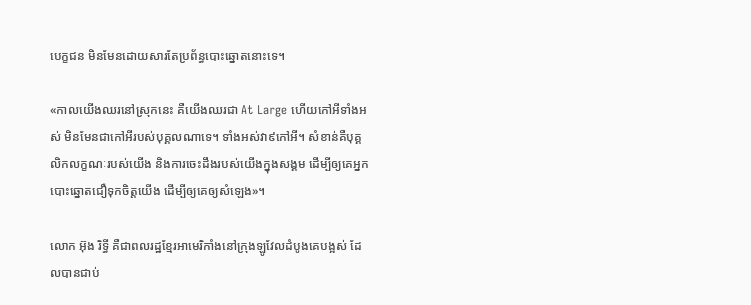បេក្ខជន មិនមែនដោយសារតែប្រព័ន្ធបោះឆ្នោតនោះទេ។

«កាលយើងឈរនៅស្រុកនេះ គឺយើងឈរជា At Large ហើយកៅអីទាំងអស់ មិនមែនជាកៅអីរបស់បុគ្គលណាទេ។ ទាំងអស់វា៩កៅអី។ សំខាន់គឺបុគ្គលិកលក្ខណៈរបស់យើង និងការចេះដឹងរបស់យើងក្នុងសង្គម ដើម្បីឲ្យគេអ្នកបោះឆ្នោតជឿទុកចិត្តយើង ដើម្បីឲ្យគេឲ្យសំឡេង»។

លោក អ៊ុង រិទ្ធី គឺជាពលរដ្ឋខ្មែរអាមេរិកាំងនៅក្រុងឡូវែលដំបូងគេបង្អស់ ដែលបានជាប់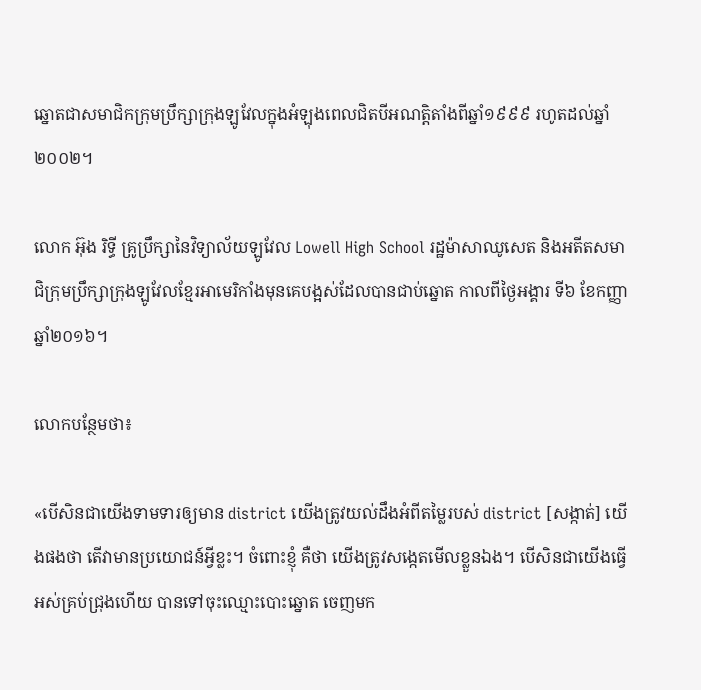ឆ្នោតជាសមាជិកក្រុមប្រឹក្សាក្រុងឡូវែលក្នុងអំឡុងពេលជិតបីអណត្តិតាំងពីឆ្នាំ១៩៩៩ រហូតដល់ឆ្នាំ២០០២។

លោក អ៊ុង រិទ្ធី គ្រូប្រឹក្សានៃវិទ្យាល័យឡូវែល Lowell High School រដ្ឋម៉ាសាឈូសេត និងអតីតសមាជិក្រុមប្រឹក្សាក្រុងឡូវែលខ្មែរអាមេរិកាំងមុនគេបង្អស់ដែលបានជាប់ឆ្នោត កាលពីថ្ងៃអង្គារ ទី៦ ខែកញ្ញា ឆ្នាំ២០១៦។

លោកបន្ថែមថា៖

«បើសិនជាយើងទាមទារឲ្យមាន district យើងត្រូវយល់ដឹងអំពីតម្លៃរបស់ district [សង្កាត់] យើងផងថា តើវាមានប្រយោជន៍អ្វីខ្លះ។ ចំពោះខ្ញុំ គឺថា យើងត្រូវសង្កេតមើលខ្លួនឯង។ បើសិនជាយើងធ្វើអស់គ្រប់ជ្រុងហើយ បានទៅចុះឈ្មោះបោះឆ្នោត ចេញមក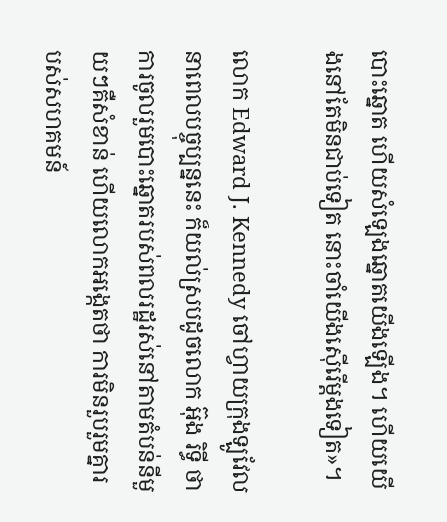បោះឆ្នោត ហើយសំឡេងឆ្នោតយើងឡើង។ ហើយយើងនៅតែមិនជាប់ទៀត នោះចាំយើងស៊ើរើម្តងទៀត»។

លោក Edward J. Kennedy ចៅហ្វាយក្រុងឡូវែលនាពេលបច្ចុប្បន្ននេះ ក៏យល់ស្របដូចលោក អ៊ុង រិទ្ធី ថា ការចូលរួមបោះឆ្នោតរបស់ពលរដ្ឋរស់នៅតាមតំបន់នីមួយៗគឺសំខាន់ ហើយលោកអង្កេតថា ការមិនរួបរួមគ្នារបស់សហគមន៍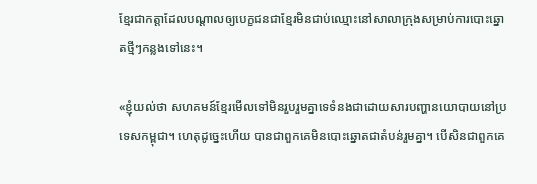ខ្មែរជាកត្តាដែលបណ្តាលឲ្យបេក្ខជនជាខ្មែរមិនជាប់ឈ្មោះនៅសាលាក្រុងសម្រាប់ការបោះឆ្នោតថ្មីៗកន្លងទៅនេះ។

«ខ្ញុំយល់ថា សហគមន៍ខ្មែរមើលទៅមិនរួបរួមគ្នាទេទំនងជាដោយសារបញ្ហានយោបាយនៅប្រទេសកម្ពុជា។ ហេតុដូច្នេះហើយ បានជាពួកគេមិនបោះឆ្នោតជាតំបន់រួមគ្នា។ បើសិនជាពួកគេ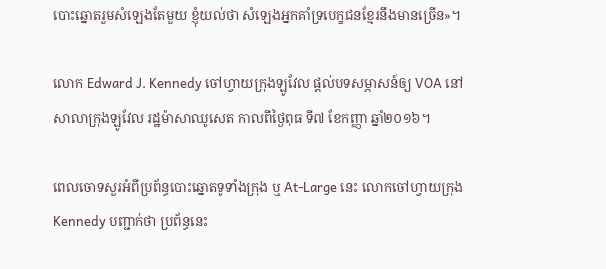បោះឆ្នោតរួមសំឡេងតែមួយ ខ្ញុំយល់ថា សំឡេងអ្នកគាំទ្របេក្ខជនខ្មែរនឹងមានច្រើន»។

លោក Edward J. Kennedy ចៅហ្វាយក្រុងឡូវែល ផ្តល់បទសម្ភាសន៍ឲ្យ VOA នៅសាលាក្រុងឡូវែល រដ្ឋម៉ាសាឈូសេត កាលពីថ្ងៃពុធ ទី៧ ខែកញ្ញា ឆ្នាំ២០១៦។

ពេលចោទសួរអំពីប្រព័ន្ធបោះឆ្នោតទូទាំងក្រុង ឬ At-Large នេះ លោកចៅហ្វាយក្រុង Kennedy បញ្ជាក់ថា ប្រព័ន្ធនេះ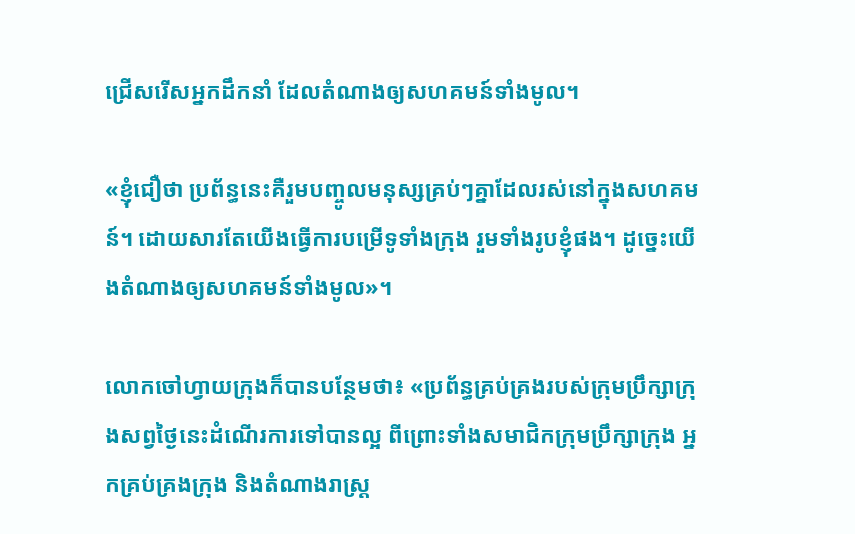ជ្រើសរើសអ្នកដឹកនាំ ដែលតំណាងឲ្យសហគមន៍ទាំងមូល។

«ខ្ញុំជឿថា ប្រព័ន្ធនេះគឺរួមបញ្ចូលមនុស្សគ្រប់ៗគ្នាដែលរស់នៅក្នុងសហគមន៍។ ដោយសារតែយើងធ្វើការបម្រើទូទាំងក្រុង រួមទាំងរូបខ្ញុំផង។ ដូច្នេះយើងតំណាងឲ្យសហគមន៍ទាំងមូល»។

លោកចៅហ្វាយក្រុងក៏បានបន្ថែមថា៖ «ប្រព័ន្ធគ្រប់គ្រងរបស់ក្រុមប្រឹក្សាក្រុងសព្វថ្ងៃនេះដំណើរការទៅបានល្អ ពីព្រោះទាំងសមាជិកក្រុមប្រឹក្សាក្រុង អ្នកគ្រប់គ្រងក្រុង និងតំណាងរាស្ត្រ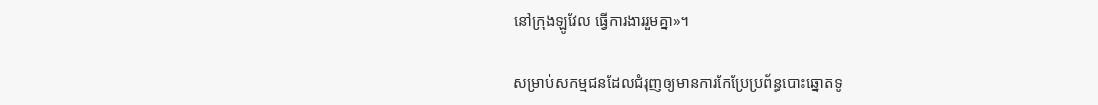នៅក្រុងឡូវែល ធ្វើការងាររួមគ្នា‍»។

សម្រាប់សកម្មជនដែលជំរុញឲ្យមានការកែប្រែប្រព័ន្ធបោះឆ្នោតទូ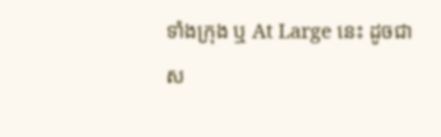ទាំងក្រុង ឬ At Large នេះ ដូចជាស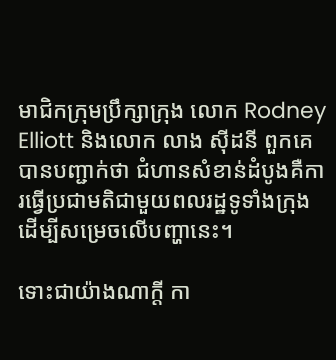មាជិកក្រុមប្រឹក្សាក្រុង លោក Rodney Elliott និងលោក លាង ស៊ីដនី ពួកគេបានបញ្ជាក់ថា ជំហានសំខាន់ដំបូងគឺការធ្វើប្រជាមតិជាមួយពលរដ្ឋទូទាំងក្រុង ដើម្បីសម្រេចលើបញ្ហានេះ។

ទោះជាយ៉ាងណាក្តី កា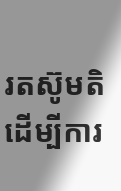រតស៊ូមតិដើម្បីការ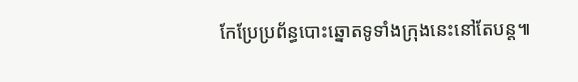កែប្រែប្រព័ន្ធបោះឆ្នោតទូទាំងក្រុងនេះនៅតែបន្ត៕